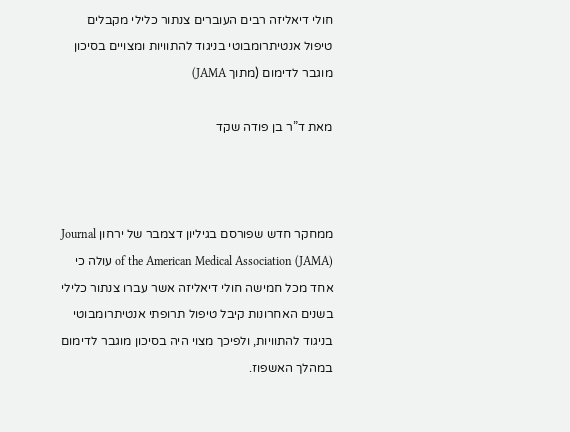חולי דיאליזה רבים העוברים צנתור כלילי מקבלים טיפול אנטיתרומבוטי בניגוד להתוויות ומצויים בסיכון מוגבר לדימום (מתוך JAMA)

מאת ד”ר בן פודה שקד



ממחקר חדש שפורסם בגיליון דצמבר של ירחון Journal of the American Medical Association (JAMA) עולה כי אחד מכל חמישה חולי דיאליזה אשר עברו צנתור כלילי בשנים האחרונות קיבל טיפול תרופתי אנטיתרומבוטי בניגוד להתוויות, ולפיכך מצוי היה בסיכון מוגבר לדימום במהלך האשפוז.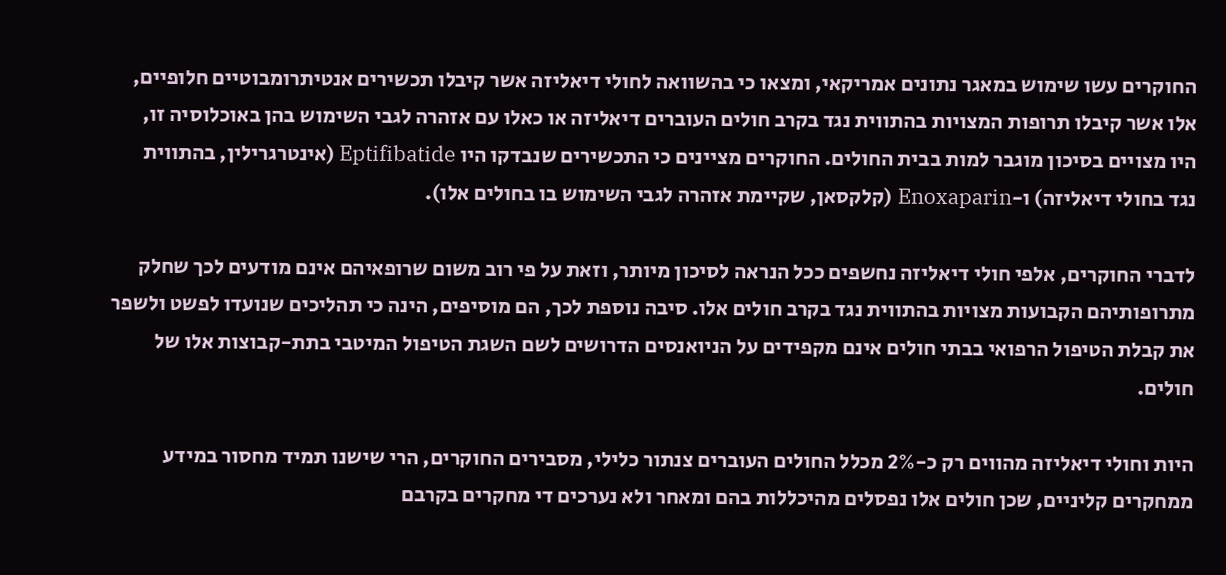החוקרים עשו שימוש במאגר נתונים אמריקאי, ומצאו כי בהשוואה לחולי דיאליזה אשר קיבלו תכשירים אנטיתרומבוטיים חלופיים, אלו אשר קיבלו תרופות המצויות בהתווית נגד בקרב חולים העוברים דיאליזה או כאלו עם אזהרה לגבי השימוש בהן באוכלוסיה זו, היו מצויים בסיכון מוגבר למות בבית החולים. החוקרים מציינים כי התכשירים שנבדקו היו Eptifibatide (אינטרגרילין, בהתווית נגד בחולי דיאליזה) ו-Enoxaparin (קלקסאן, שקיימת אזהרה לגבי השימוש בו בחולים אלו).

לדברי החוקרים, אלפי חולי דיאליזה נחשפים ככל הנראה לסיכון מיותר, וזאת על פי רוב משום שרופאיהם אינם מודעים לכך שחלק מתרופותיהם הקבועות מצויות בהתווית נגד בקרב חולים אלו. סיבה נוספת לכך, הם מוסיפים, הינה כי תהליכים שנועדו לפשט ולשפר את קבלת הטיפול הרפואי בבתי חולים אינם מקפידים על הניואנסים הדרושים לשם השגת הטיפול המיטבי בתת-קבוצות אלו של חולים.

היות וחולי דיאליזה מהווים רק כ-2% מכלל החולים העוברים צנתור כלילי, מסבירים החוקרים, הרי שישנו תמיד מחסור במידע ממחקרים קליניים, שכן חולים אלו נפסלים מהיכללות בהם ומאחר ולא נערכים די מחקרים בקרבם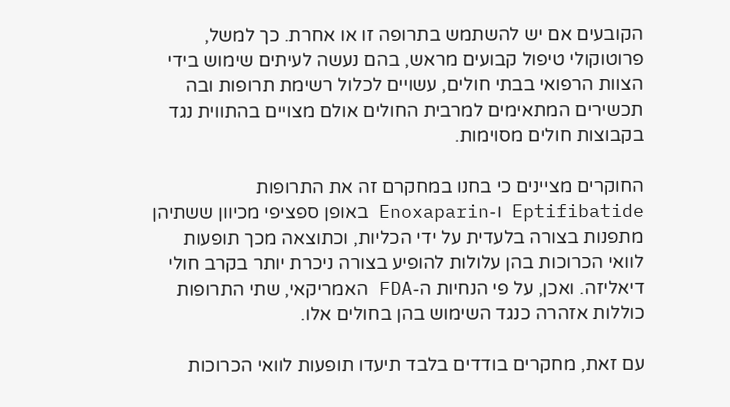הקובעים אם יש להשתמש בתרופה זו או אחרת. כך למשל, פרוטוקולי טיפול קבועים מראש, בהם נעשה לעיתים שימוש בידי הצוות הרפואי בבתי חולים, עשויים לכלול רשימת תרופות ובה תכשירים המתאימים למרבית החולים אולם מצויים בהתווית נגד בקבוצות חולים מסוימות.

החוקרים מציינים כי בחנו במחקרם זה את התרופות Eptifibatide ו-Enoxaparin באופן ספציפי מכיוון ששתיהן מתפנות בצורה בלעדית על ידי הכליות, וכתוצאה מכך תופעות לוואי הכרוכות בהן עלולות להופיע בצורה ניכרת יותר בקרב חולי דיאליזה. ואכן, על פי הנחיות ה-FDA האמריקאי, שתי התרופות כוללות אזהרה כנגד השימוש בהן בחולים אלו.

עם זאת, מחקרים בודדים בלבד תיעדו תופעות לוואי הכרוכות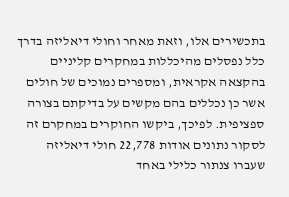בתכשירים אלו, וזאת מאחר וחולי דיאליזה בדרך כלל נפסלים מהיכללות במחקרים קליניים בהקצאה אקראית, ומספרים נמוכים של חולים אשר כן נכללים בהם מקשים על בדיקתם בצורה ספציפית. לפיכך, ביקשו החוקרים במחקרם זה לסקור נתונים אודות 22,778 חולי דיאליזה שעברו צנתור כלילי באחד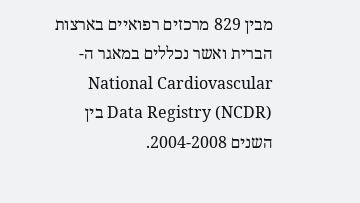מבין 829 מרכזים רפואיים בארצות הברית ואשר נכללים במאגר ה-National Cardiovascular Data Registry (NCDR) בין השנים 2004-2008.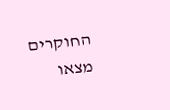החוקרים מצאו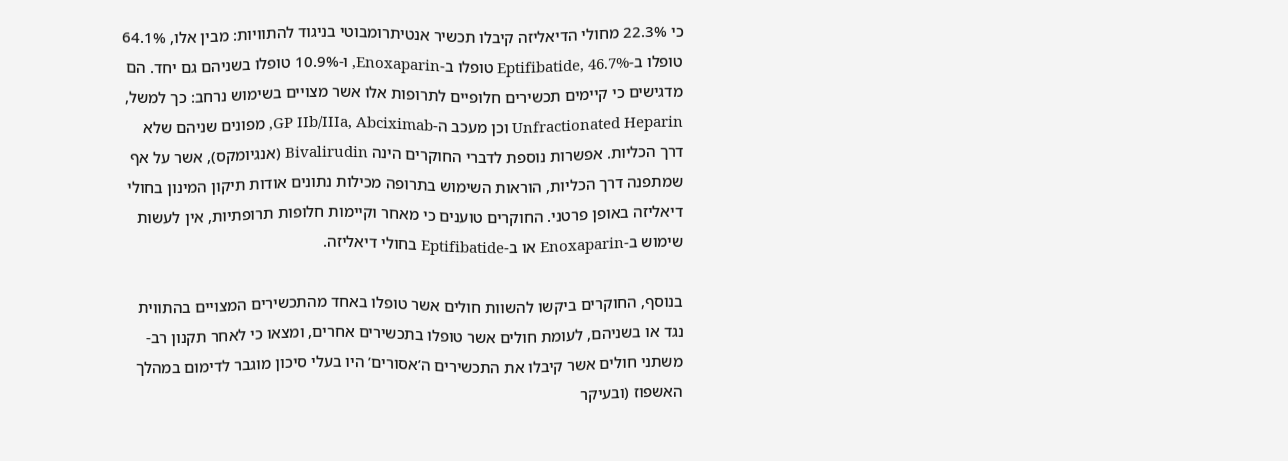כי 22.3% מחולי הדיאליזה קיבלו תכשיר אנטיתרומבוטי בניגוד להתוויות: מבין אלו, 64.1% טופלו ב-Eptifibatide, 46.7% טופלו ב-Enoxaparin, ו-10.9% טופלו בשניהם גם יחד. הם מדגישים כי קיימים תכשירים חלופיים לתרופות אלו אשר מצויים בשימוש נרחב: כך למשל, Unfractionated Heparin וכן מעכב ה-GP IIb/IIIa, Abciximab, מפונים שניהם שלא דרך הכליות. אפשרות נוספת לדברי החוקרים הינה Bivalirudin (אנגיומקס), אשר על אף שמתפנה דרך הכליות, הוראות השימוש בתרופה מכילות נתונים אודות תיקון המינון בחולי דיאליזה באופן פרטני. החוקרים טוענים כי מאחר וקיימות חלופות תרופתיות, אין לעשות שימוש ב-Enoxaparin או ב-Eptifibatide בחולי דיאליזה.

בנוסף, החוקרים ביקשו להשוות חולים אשר טופלו באחד מהתכשירים המצויים בהתווית נגד או בשניהם, לעומת חולים אשר טופלו בתכשירים אחרים, ומצאו כי לאחר תקנון רב-משתני חולים אשר קיבלו את התכשירים ה’אסורים’ היו בעלי סיכון מוגבר לדימום במהלך האשפוז (ובעיקר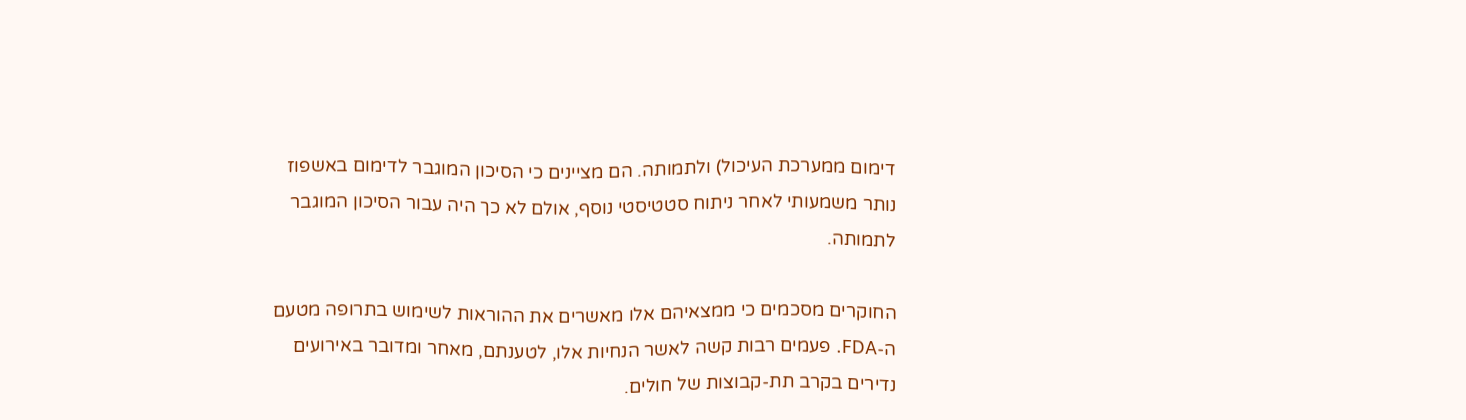דימום ממערכת העיכול) ולתמותה. הם מציינים כי הסיכון המוגבר לדימום באשפוז נותר משמעותי לאחר ניתוח סטטיסטי נוסף, אולם לא כך היה עבור הסיכון המוגבר לתמותה.

החוקרים מסכמים כי ממצאיהם אלו מאשרים את ההוראות לשימוש בתרופה מטעם ה-FDA. פעמים רבות קשה לאשר הנחיות אלו, לטענתם, מאחר ומדובר באירועים נדירים בקרב תת-קבוצות של חולים.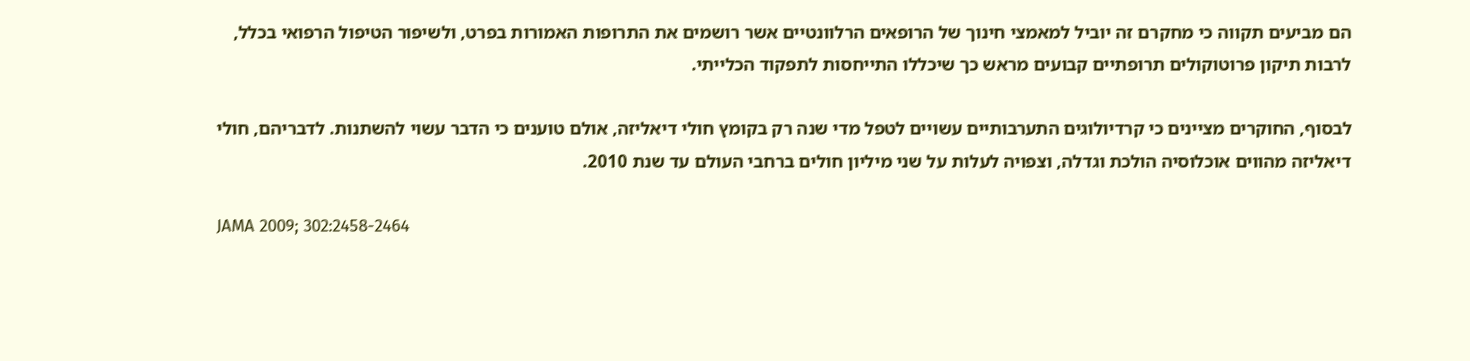הם מביעים תקווה כי מחקרם זה יוביל למאמצי חינוך של הרופאים הרלוונטיים אשר רושמים את התרופות האמורות בפרט, ולשיפור הטיפול הרפואי בכלל, לרבות תיקון פרוטוקולים תרופתיים קבועים מראש כך שיכללו התייחסות לתפקוד הכלייתי.

לבסוף, החוקרים מציינים כי קרדיולוגים התערבותיים עשויים לטפל מדי שנה רק בקומץ חולי דיאליזה, אולם טוענים כי הדבר עשוי להשתנות. לדבריהם, חולי דיאליזה מהווים אוכלוסיה הולכת וגדלה, וצפויה לעלות על שני מיליון חולים ברחבי העולם עד שנת 2010.

JAMA 2009; 302:2458-2464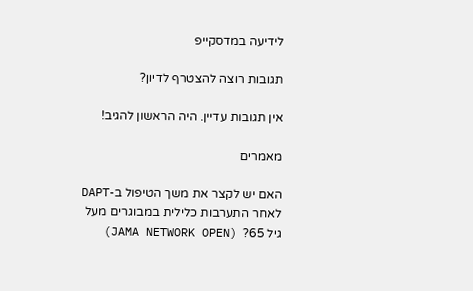לידיעה במדסקייפ

תגובות רוצה להצטרף לדיון?

אין תגובות עדיין. היה הראשון להגיב!

מאמרים

האם יש לקצר את משך הטיפול ב-DAPT לאחר התערבות כלילית במבוגרים מעל גיל 65?  (JAMA NETWORK OPEN)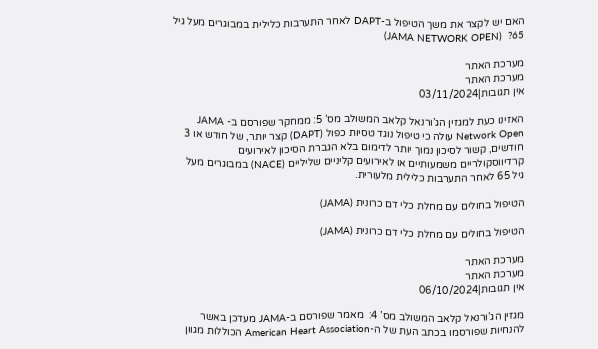האם יש לקצר את משך הטיפול ב-DAPT לאחר התערבות כלילית במבוגרים מעל גיל 65?  (JAMA NETWORK OPEN)

מערכת האתר
מערכת האתר
אין תגובות|03/11/2024

האזינו כעת למגזין הג’ורנאל קלאב המשולב מס’ 5: ממחקר שפורסם ב- JAMA Network Open עולה כי טיפול נוגד טסיות כפול (DAPT) קצר יותר, של חודש או 3 חודשים, קשור לסיכון נמוך יותר לדימום בלא הגברת הסיכון לאירועים קרדיווסקולריים משמעותיים או לאירועים קליניים שליליים (NACE) במבוגרים מעל גיל 65 לאחר התערבות כלילית מלעורית.

הטיפול בחולים עם מחלת כלי דם כרונית (JAMA)

הטיפול בחולים עם מחלת כלי דם כרונית (JAMA)

מערכת האתר
מערכת האתר
אין תגובות|06/10/2024

מגזין הג’ורנאל קלאב המשולב מס’ 4:  מאמר שפורסם ב-JAMA מעדכן באשר להנחיות שפורסמו בכתב העת של ה-American Heart Association הכוללות מגוון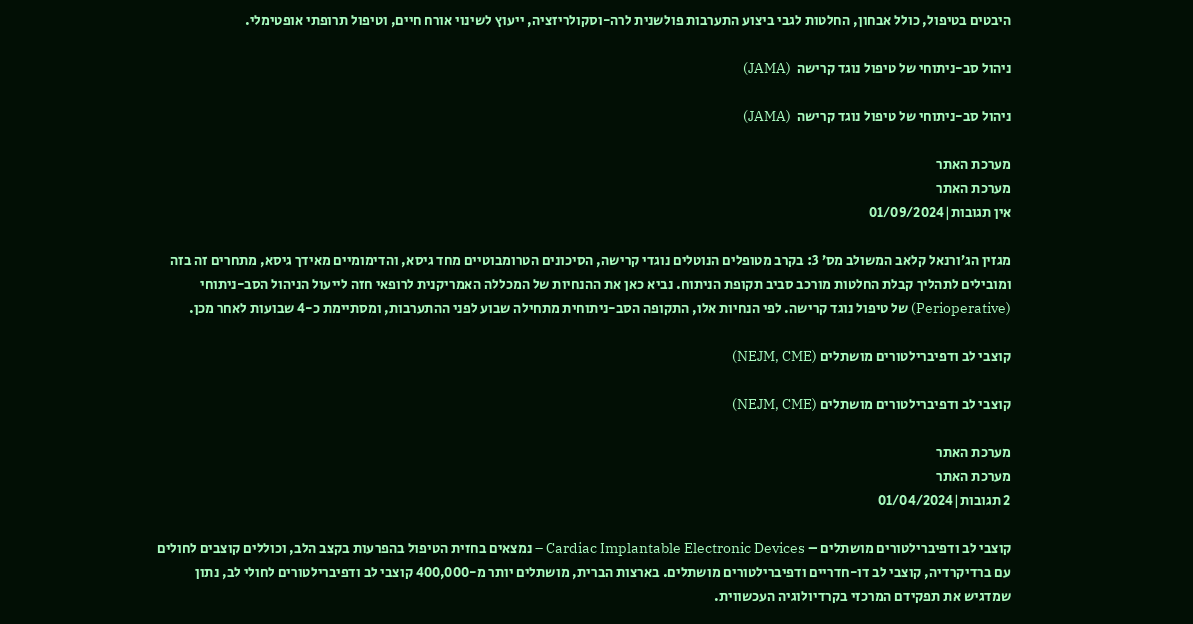היבטים בטיפול, כולל אבחון, החלטות לגבי ביצוע התערבות פולשנית לרה-וסקולריזציה, ייעוץ לשינוי אורח חיים, וטיפול תרופתי אופטימלי.

ניהול סב-ניתוחי של טיפול נוגד קרישה  (JAMA)

ניהול סב-ניתוחי של טיפול נוגד קרישה  (JAMA)

מערכת האתר
מערכת האתר
אין תגובות|01/09/2024

מגזין הג’ורנאל קלאב המשולב מס’ 3: בקרב מטופלים הנוטלים נוגדי קרישה, הסיכונים הטרומבוטיים מחד גיסא, והדימומיים מאידך גיסא, מתחרים זה בזה ומובילים לתהליך קבלת החלטות מורכב סביב תקופת הניתוח. נביא כאן את ההנחיות של המכללה האמריקנית לרופאי חזה לייעול הניהול הסב-ניתוחי (Perioperative) של טיפול נוגד קרישה. לפי הנחיות אלו, התקופה הסב-ניתוחית מתחילה שבוע לפני ההתערבות, ומסתיימת כ-4 שבועות לאחר מכן.

קוצבי לב ודפיברילטורים מושתלים (NEJM, CME)

קוצבי לב ודפיברילטורים מושתלים (NEJM, CME)

מערכת האתר
מערכת האתר
2 תגובות|01/04/2024

קוצבי לב ודפיברילטורים מושתלים – Cardiac Implantable Electronic Devices – נמצאים בחזית הטיפול בהפרעות בקצב הלב, וכוללים קוצבים לחולים עם ברדיקרדיה, קוצבי לב דו-חדריים ודפיברילטורים מושתלים. בארצות הברית, מושתלים יותר מ-400,000 קוצבי לב ודפיברילטורים לחולי לב, נתון שמדגיש את תפקידם המרכזי בקרדיולוגיה העכשווית.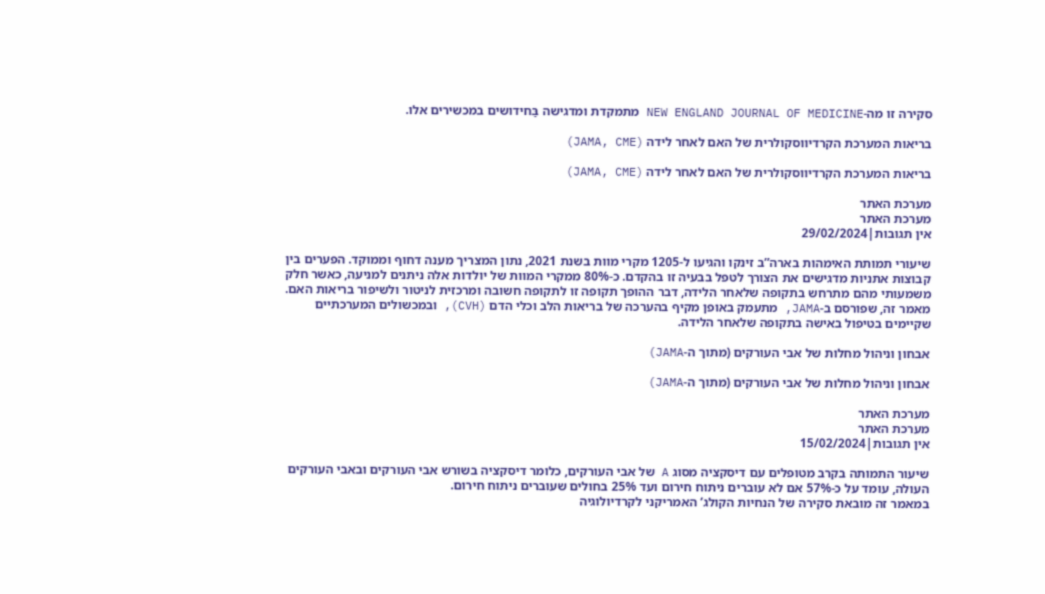סקירה זו מה-NEW ENGLAND JOURNAL OF MEDICINE מתמקדת ומדגישה בַּחידושים במכשירים אלו.

בריאות המערכת הקרדיווסקולרית של האם לאחר לידה (JAMA, CME)

בריאות המערכת הקרדיווסקולרית של האם לאחר לידה (JAMA, CME)

מערכת האתר
מערכת האתר
אין תגובות|29/02/2024

שיעורי תמותת האימהות בארה”ב זינקו והגיעו ל-1205 מקרי מוות בשנת 2021, נתון המצריך מענה דחוף וממוקד. הפערים בין קבוצות אתניות מדגישים את הצורך לטפל בבעיה זו בהקדם. כ-80% ממקרי המוות של יולדות אלה ניתנים למניעה, כאשר חלק משמעותי מהם מתרחש בתקופה שלאחר הלידה, דבר ההופך תקופה זו לתקופה חשובה ומרכזית לניטור ולשיפור בריאות האם. מאמר זה, שפורסם ב-JAMA, מתעמק באופן מקיף בהערכה של בריאות הלב וכלי הדם (CVH), ובמכשולים המערכתיים שקיימים בטיפול באישה בתקופה שלאחר הלידה.

אבחון וניהול מחלות של אבי העורקים (מתוך ה-JAMA)

אבחון וניהול מחלות של אבי העורקים (מתוך ה-JAMA)

מערכת האתר
מערכת האתר
אין תגובות|15/02/2024

שיעור התמותה בקרב מטופלים עם דיסקציה מסוג A של אבי העורקים, כלומר דיסקציה בשורש אבי העורקים ובאבי העורקים העולה, עומד על כ-57% אם לא עוברים ניתוח חירום ועד 25% בחולים שעוברים ניתוח חירום.
במאמר זה מובאת סקירה של הנחיות הקולג’ האמריקני לקרדיולוגיה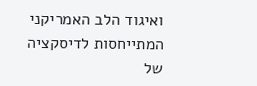ואיגוד הלב האמריקני המתייחסות לדיסקציה של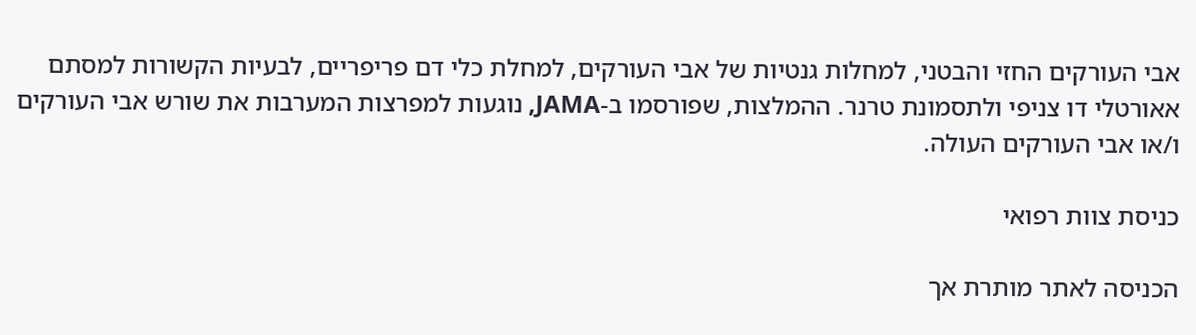אבי העורקים החזי והבטני, למחלות גנטיות של אבי העורקים, למחלת כלי דם פריפריים, לבעיות הקשורות למסתם אאורטלי דו צניפי ולתסמונת טרנר. ההמלצות, שפורסמו ב-JAMA, נוגעות למפרצות המערבות את שורש אבי העורקים ו/או אבי העורקים העולה.

כניסת צוות רפואי

הכניסה לאתר מותרת אך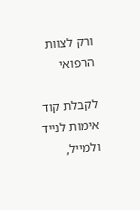ורק לצוות הרפואי

לקבלת קוד אימות לנייד ולמייל,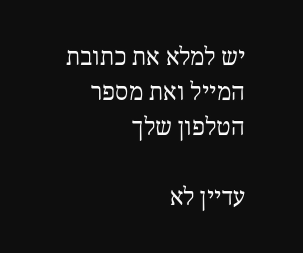יש למלא את כתובת המייל ואת מספר הטלפון שלך

עדיין לא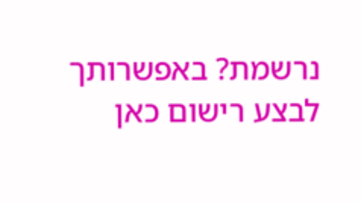נרשמת? באפשרותך לבצע רישום כאן